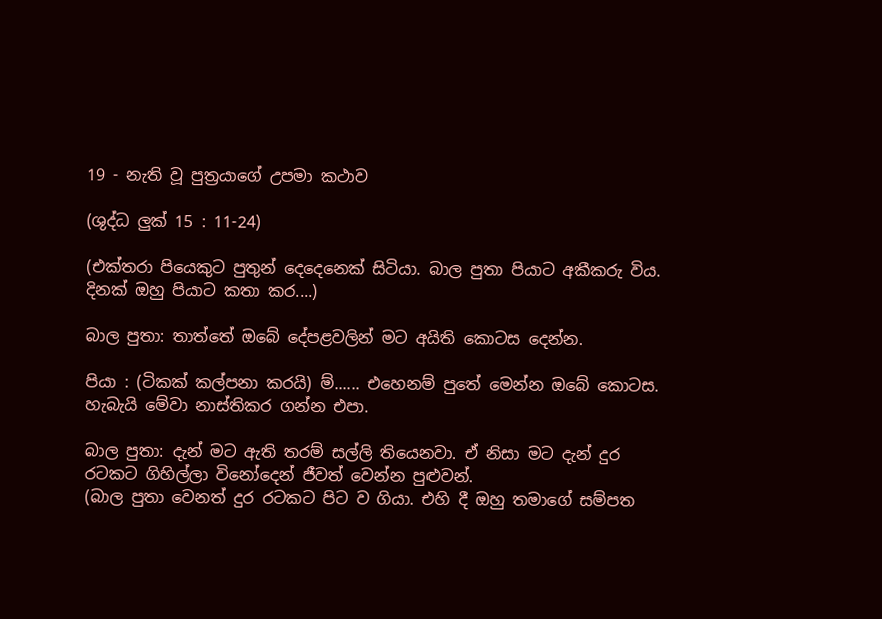19 - නැති වූ පුත්‍රයාගේ උපමා කථාව

(ශුද්ධ ලුක් 15 : 11-24)

(එක්තරා පියෙකුට පුතුන් දෙදෙනෙක් සිටියා. බාල පුතා පියාට අකීකරු විය. දිනක් ඔහු පියාට කතා කර....)

බාල පුතා: තාත්තේ ඔබේ දේපළවලින් මට අයිති කොටස දෙන්න.

පියා : (ටිකක් කල්පනා කරයි) ම්...... එහෙනම් පුතේ මෙන්න ඔබේ කොටස. හැබැයි මේවා නාස්තිකර ගන්න එපා.

බාල පුතා: දැන් මට ඇති තරම් සල්ලි තියෙනවා. ඒ නිසා මට දැන් දුර රටකට ගිහිල්ලා විනෝදෙන් ජීවත් වෙන්න පුළුවන්.
(බාල පුතා වෙනත් දුර රටකට පිට ව ගියා. එහි දී ඔහු තමාගේ සම්පත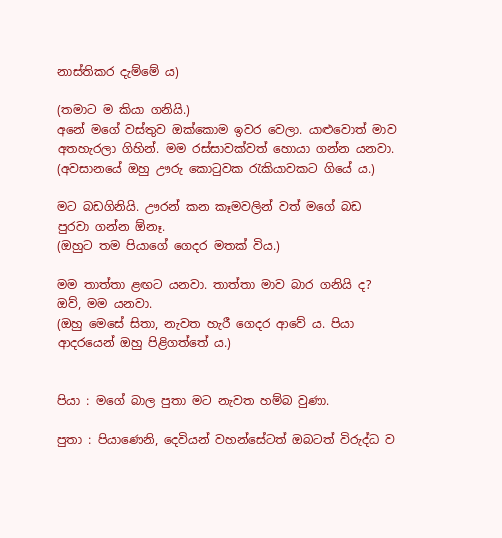නාස්තිකර දැම්මේ ය)

(තමාට ම කියා ගනියි.)
අනේ මගේ වස්තුව ඔක්කොම ඉවර වෙලා. යාළුවොත් මාව අතහැරලා ගිහින්. මම රස්සාවක්වත් හොයා ගන්න යනවා.
(අවසානයේ ඔහු ඌරු කොටුවක රැකියාවකට ගියේ ය.)

මට බඩගිනියි. ඌරන් කන කෑමවලින් වත් මගේ බඩ පුරවා ගන්න ඕනෑ.
(ඔහුට තම පියාගේ ගෙදර මතක් විය.)

මම තාත්තා ළඟට යනවා. තාත්තා මාව බාර ගනියි ද? ඔව්, මම යනවා.
(ඔහු මෙසේ සිතා, නැවත හැරී ගෙදර ආවේ ය. පියා ආදරයෙන් ඔහු පිළිගත්තේ ය.)


පියා : මගේ බාල පුතා මට නැවත හම්බ වුණා.

පුතා : පියාණෙනි, දෙවියන් වහන්සේටත් ඔබටත් විරුද්ධ ව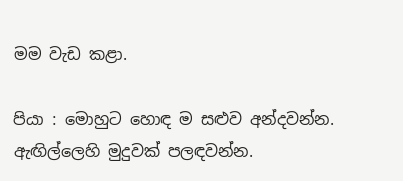මම වැඩ කළා.

පියා : මොහුට හොඳ ම සළුව අන්දවන්න. ඇඟිල්ලෙහි මුදුවක් පලඳවන්න.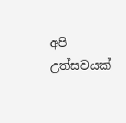අපි උත්සවයක්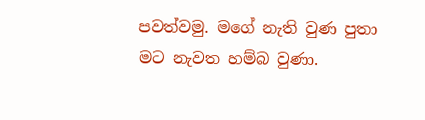පවත්වමු. මගේ නැති වුණ පුතා මට නැවත හම්බ වුණා.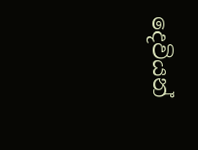දෙවියන්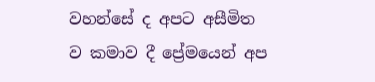වහන්සේ ද අපට අසීමිත ව කමාව දී ප්‍රේමයෙන් අප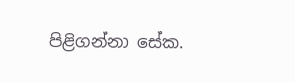පිළිගන්නා සේක.